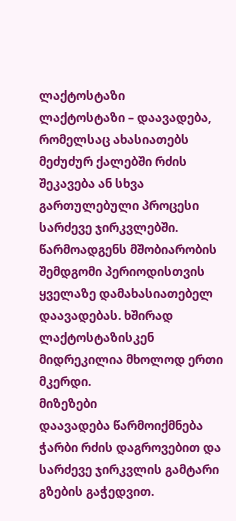ლაქტოსტაზი
ლაქტოსტაზი – დაავადება, რომელსაც ახასიათებს მეძუძურ ქალებში რძის შეკავება ან სხვა გართულებული პროცესი სარძევე ჯირკვლებში. წარმოადგენს მშობიარობის შემდგომი პერიოდისთვის ყველაზე დამახასიათებელ დაავადებას. ხშირად ლაქტოსტაზისკენ მიდრეკილია მხოლოდ ერთი მკერდი.
მიზეზები
დაავადება წარმოიქმნება ჭარბი რძის დაგროვებით და სარძევე ჯირკვლის გამტარი გზების გაჭედვით.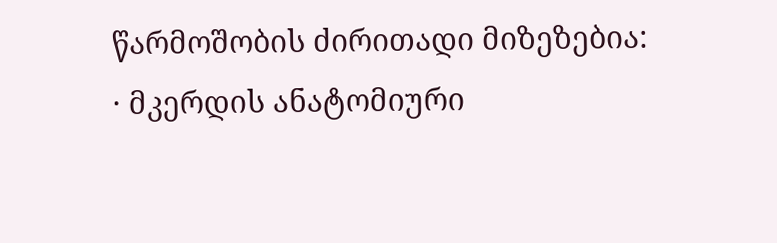წარმოშობის ძირითადი მიზეზებია:
· მკერდის ანატომიური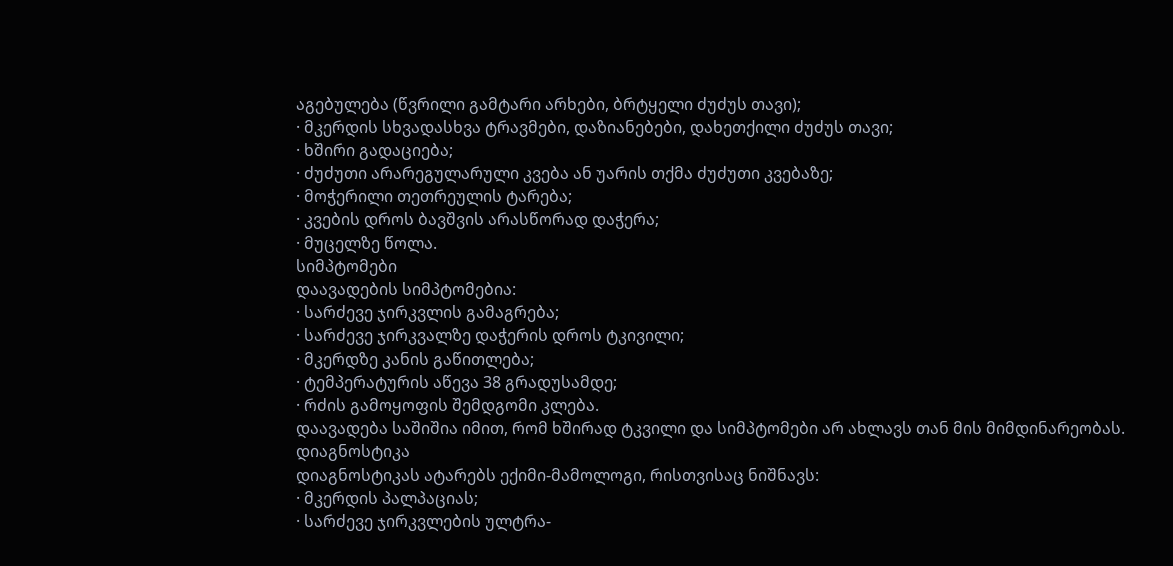აგებულება (წვრილი გამტარი არხები, ბრტყელი ძუძუს თავი);
· მკერდის სხვადასხვა ტრავმები, დაზიანებები, დახეთქილი ძუძუს თავი;
· ხშირი გადაციება;
· ძუძუთი არარეგულარული კვება ან უარის თქმა ძუძუთი კვებაზე;
· მოჭერილი თეთრეულის ტარება;
· კვების დროს ბავშვის არასწორად დაჭერა;
· მუცელზე წოლა.
სიმპტომები
დაავადების სიმპტომებია:
· სარძევე ჯირკვლის გამაგრება;
· სარძევე ჯირკვალზე დაჭერის დროს ტკივილი;
· მკერდზე კანის გაწითლება;
· ტემპერატურის აწევა 38 გრადუსამდე;
· რძის გამოყოფის შემდგომი კლება.
დაავადება საშიშია იმით, რომ ხშირად ტკვილი და სიმპტომები არ ახლავს თან მის მიმდინარეობას.
დიაგნოსტიკა
დიაგნოსტიკას ატარებს ექიმი-მამოლოგი, რისთვისაც ნიშნავს:
· მკერდის პალპაციას;
· სარძევე ჯირკვლების ულტრა-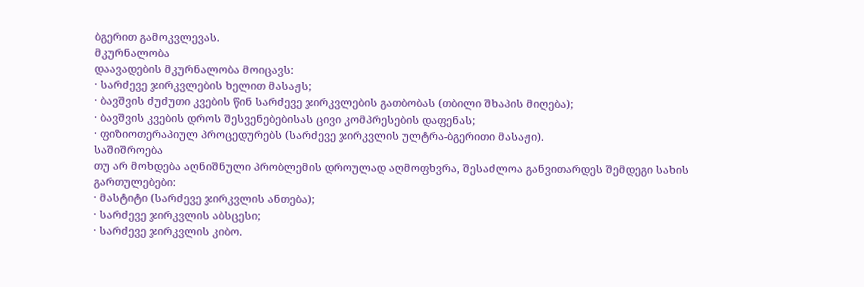ბგერით გამოკვლევას.
მკურნალობა
დაავადების მკურნალობა მოიცავს:
· სარძევე ჯირკვლების ხელით მასაჟს;
· ბავშვის ძუძუთი კვების წინ სარძევე ჯირკვლების გათბობას (თბილი შხაპის მიღება);
· ბავშვის კვების დროს შესვენებებისას ცივი კომპრესების დაფენას;
· ფიზიოთერაპიულ პროცედურებს (სარძევე ჯირკვლის ულტრა-ბგერითი მასაჟი).
საშიშროება
თუ არ მოხდება აღნიშნული პრობლემის დროულად აღმოფხვრა, შესაძლოა განვითარდეს შემდეგი სახის გართულებები:
· მასტიტი (სარძევე ჯირკვლის ანთება);
· სარძევე ჯირკვლის აბსცესი;
· სარძევე ჯირკვლის კიბო.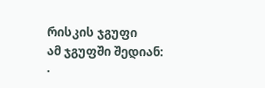რისკის ჯგუფი
ამ ჯგუფში შედიან:
·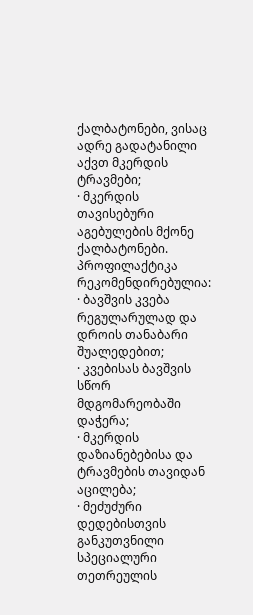ქალბატონები, ვისაც ადრე გადატანილი აქვთ მკერდის ტრავმები;
· მკერდის თავისებური აგებულების მქონე ქალბატონები.
პროფილაქტიკა
რეკომენდირებულია:
· ბავშვის კვება რეგულარულად და დროის თანაბარი შუალედებით;
· კვებისას ბავშვის სწორ მდგომარეობაში დაჭერა;
· მკერდის დაზიანებებისა და ტრავმების თავიდან აცილება;
· მეძუძური დედებისთვის განკუთვნილი სპეციალური თეთრეულის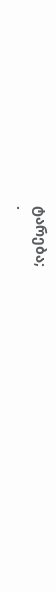ტარება;
·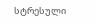სტრესული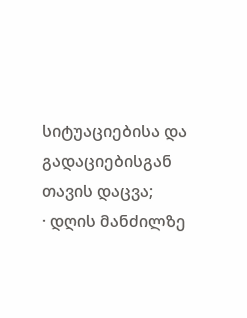სიტუაციებისა და გადაციებისგან თავის დაცვა;
· დღის მანძილზე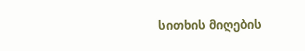სითხის მიღების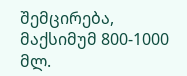შემცირება, მაქსიმუმ 800-1000 მლ.